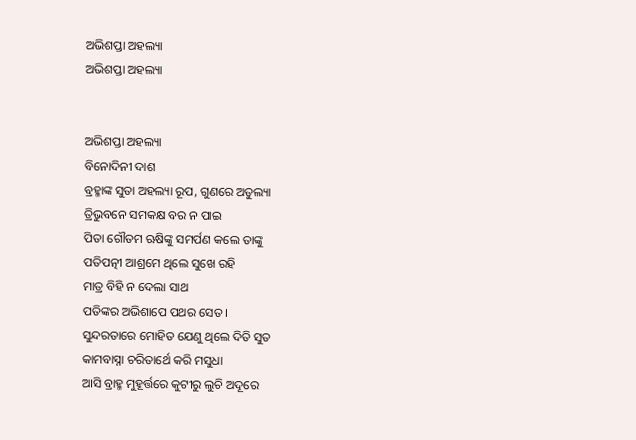ଅଭିଶପ୍ତା ଅହଲ୍ୟା
ଅଭିଶପ୍ତା ଅହଲ୍ୟା


ଅଭିଶପ୍ତା ଅହଲ୍ୟା
ବିନୋଦିନୀ ଦାଶ
ବ୍ରହ୍ମାଙ୍କ ସୁତା ଅହଲ୍ୟା ରୂପ, ଗୁଣରେ ଅତୁଲ୍ୟା
ତ୍ରିଭୁବନେ ସମକକ୍ଷ ବର ନ ପାଇ
ପିତା ଗୌତମ ଋଷିଙ୍କୁ ସମର୍ପଣ କଲେ ତାଙ୍କୁ
ପତିପତ୍ନୀ ଆଶ୍ରମେ ଥିଲେ ସୁଖେ ରହି
ମାତ୍ର ବିହି ନ ଦେଲା ସାଥ
ପତିଙ୍କର ଅଭିଶାପେ ପଥର ସେତ ।
ସୁନ୍ଦରତାରେ ମୋହିତ ଯେଣୁ ଥିଲେ ଦିତି ସୁତ
କାମବାସ୍ନା ଚରିତାର୍ଥେ କରି ମସୁଧା
ଆସି ବ୍ରାହ୍ମ ମୁହୂର୍ତ୍ତରେ କୁଟୀରୁ ଲୁଚି ଅଦୂରେ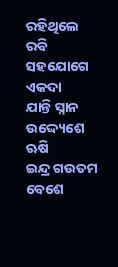ରହିଥିଲେ ରବି ସହଯୋଗେ ଏକଦା
ଯାନ୍ତି ସ୍ନାନ ଉଦ୍ଦ୍ୟେଶେ ଋଷି
ଇନ୍ଦ୍ର ଗଉତମ ବେଶେ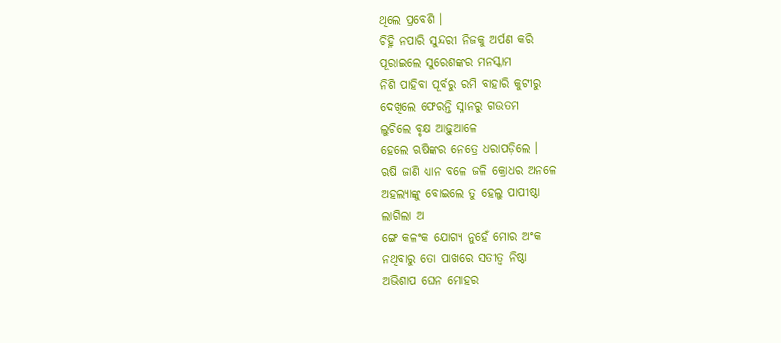ଥିଲେ ପ୍ରବେଶି ।
ଚିହ୍ନି ନପାରି ସୁନ୍ଦରୀ ନିଜକୁ ଅର୍ପଣ କରି
ପୂରାଇଲେ ସୁରେଶଙ୍କର ମନସ୍କାମ
ନିଶି ପାହିବା ପୂର୍ବରୁ ରମି ବାହାରି କୁଟୀରୁ
ଦେଖିଲେ ଫେରନ୍ତି ସ୍ନାନରୁ ଗଉତମ
ଲୁଚିଲେ ବୃକ୍ଷ ଆଢ଼ୁଆଳେ
ହେଲେ ଋଷିଙ୍କର ନେତ୍ରେ ଧରାପଡ଼ିଲେ ।
ଋଷି ଜାଣି ଧ୍ୟାନ ବଳେ ଜଳି କ୍ରୋଧର ଅନଳେ
ଅହଲ୍ୟାଙ୍କୁ ବୋଇଲେ ତୁ ହେଲୁ ପାପୀଷ୍ଠା
ଲାଗିଲା ଅ
ଙ୍ଗେ କଳଂକ ଯୋଗ୍ୟ ନୁହେଁ ମୋର ଅଂକ
ନଥିବାରୁ ତୋ ପାଖରେ ସତୀତ୍ବ ନିଷ୍ଠା
ଅଭିଶାପ ଘେନ ମୋହର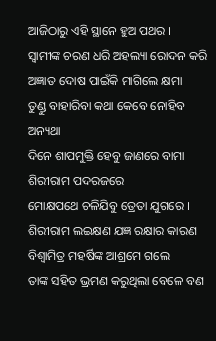ଆଜିଠାରୁ ଏହି ସ୍ଥାନେ ହୁଅ ପଥର ।
ସ୍ବାମୀଙ୍କ ଚରଣ ଧରି ଅହଲ୍ୟା ରୋଦନ କରି
ଅଜ୍ଞାତ ଦୋଷ ପାଇଁକି ମାଗିଲେ କ୍ଷମା
ତୁଣ୍ଡୁ ବାହାରିବା କଥା କେବେ ନୋହିବ ଅନ୍ୟଥା
ଦିନେ ଶାପମୁକ୍ତି ହେବୁ ଜାଣରେ ବାମା
ଶିରୀରାମ ପଦରଜରେ
ମୋକ୍ଷପଥେ ଚଳିଯିବୁ ତ୍ରେତା ଯୁଗରେ ।
ଶିରୀରାମ ଲଇକ୍ଷଣ ଯଜ୍ଞ ରକ୍ଷାର କାରଣ
ବିଶ୍ବାମିତ୍ର ମହର୍ଷିଙ୍କ ଆଶ୍ରମେ ଗଲେ
ତାଙ୍କ ସହିତ ଭ୍ରମଣ କରୁଥିଲା ବେଳେ ବଣ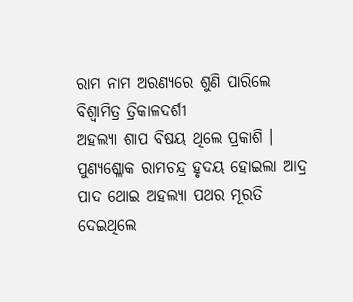ରାମ ନାମ ଅରଣ୍ୟରେ ଶୁଣି ପାରିଲେ
ବିଶ୍ବାମିତ୍ର ତ୍ରିକାଳଦର୍ଶୀ
ଅହଲ୍ୟା ଶାପ ବିଷୟ ଥିଲେ ପ୍ରକାଶି ।
ପୁଣ୍ୟଶ୍ଳୋକ ରାମଚନ୍ଦ୍ର ହୃଦୟ ହୋଇଲା ଆଦ୍ର
ପାଦ ଥୋଇ ଅହଲ୍ୟା ପଥର ମୂରତି
ଦେଇଥିଲେ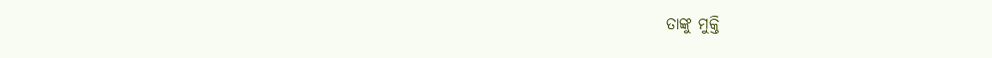ତାଙ୍କୁ ମୁକ୍ତି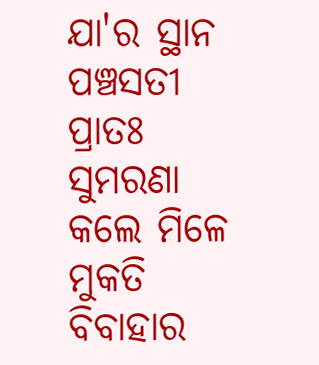ଯା'ର ସ୍ଥାନ ପଞ୍ଚସତୀ
ପ୍ରାତଃ ସୁମରଣା କଲେ ମିଳେ ମୁକତି
ବିବାହାର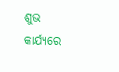ଶୁଭ କାର୍ଯ୍ୟରେ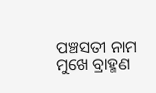ପଞ୍ଚସତୀ ନାମ ମୁଖେ ବ୍ରାହ୍ମଣ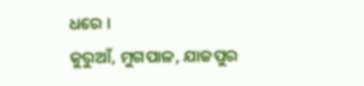ଧରେ ।
କୁରୁଆଁ, ମୁଗପାଳ, ଯାଜପୁର